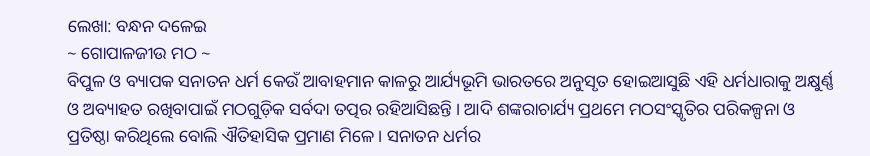ଲେଖା: ବନ୍ଧନ ଦଳେଇ
~ ଗୋପାଳଜୀଉ ମଠ ~
ବିପୁଳ ଓ ବ୍ୟାପକ ସନାତନ ଧର୍ମ କେଉଁ ଆବାହମାନ କାଳରୁ ଆର୍ଯ୍ୟଭୂମି ଭାରତରେ ଅନୁସୃତ ହୋଇଆସୁଛି ଏହି ଧର୍ମଧାରାକୁ ଅକ୍ଷୁର୍ଣ୍ଣ ଓ ଅବ୍ୟାହତ ରଖିବାପାଇଁ ମଠଗୁଡ଼ିକ ସର୍ବଦା ତତ୍ପର ରହିଆସିଛନ୍ତି । ଆଦି ଶଙ୍କରାଚାର୍ଯ୍ୟ ପ୍ରଥମେ ମଠସଂସ୍କୃତିର ପରିକଳ୍ପନା ଓ ପ୍ରତିଷ୍ଠା କରିଥିଲେ ବୋଲି ଐତିହାସିକ ପ୍ରମାଣ ମିଳେ। ସନାତନ ଧର୍ମର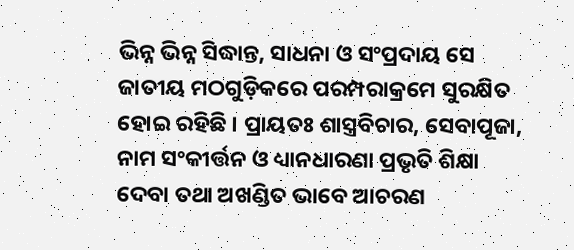ଭିନ୍ନ ଭିନ୍ନ ସିଦ୍ଧାନ୍ତ, ସାଧନା ଓ ସଂପ୍ରଦାୟ ସେ ଜାତୀୟ ମଠଗୁଡ଼ିକରେ ପରମ୍ପରାକ୍ରମେ ସୁରକ୍ଷିତ ହୋଇ ରହିଛି । ପ୍ରାୟତଃ ଶାସ୍ତ୍ରବିଚାର, ସେବାପୂଜା, ନାମ ସଂକୀର୍ତ୍ତନ ଓ ଧ୍ୟାନଧାରଣା ପ୍ରଭୃତି ଶିକ୍ଷା ଦେବା ତଥା ଅଖଣ୍ଡିତ ଭାବେ ଆଚରଣ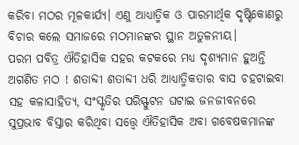କରିବା ମଠର ମୂଳକାର୍ଯ୍ୟ। ଏଣୁ ଆଧ୍ୟାତ୍ମିକ ଓ ପାରମାର୍ଥିକ ଦୃଷ୍ଟିକୋଣରୁ ବିଚାର କଲେ ସମାଜରେ ମଠମାନଙ୍କର ସ୍ଥାନ ଅତୁଳନୀୟ।
ପରମ ପବିତ୍ର ଐତିହାସିକ ସହର କଟକରେ ମଧ୍ୟ ଦୃଶ୍ୟମାନ ହୁଅନ୍ତି ଅଗଣିତ ମଠ ! ଶତାବ୍ଦୀ ଶତାବ୍ଦୀ ଧରି ଆଧ୍ୟାତ୍ମିକତାର ବାସ ଚହଟାଇବା ସହ କଳାସାହିତ୍ୟ, ସଂସ୍କୃତିର ପରିସ୍ଫୁଟନ ଘଟାଇ ଜନଜୀବନରେ ସୁପ୍ରଭାବ ବିସ୍ତାର କରିଥିବା ସତ୍ତ୍ୱେ ଐତିହାସିକ ଅବା ଗବେଷକମାନଙ୍କ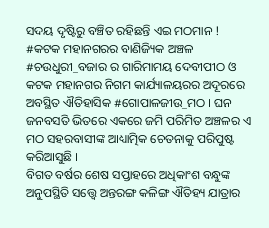ସଦୟ ଦୃଷ୍ଟିରୁ ବଞ୍ଚିତ ରହିଛନ୍ତି ଏଇ ମଠମାନ !
#କଟକ ମହାନଗରର ବାଣିଜ୍ୟିକ ଅଞ୍ଚଳ #ଚଉଧୁରୀ_ବଜାର ର ଗାରିମାମୟ ଦେବୀପୀଠ ଓ କଟକ ମହାନଗର ନିଗମ କାର୍ଯ୍ୟାଳୟରର ଅଦୂରରେ ଅବସ୍ଥିତ ଐତିହାସିକ #ଗୋପାଳଜୀଉ_ମଠ । ଘନ ଜନବସତି ଭିତରେ ଏକରେ ଜମି ପରିମିତ ଅଞ୍ଚଳର ଏ ମଠ ସହରବାସୀଙ୍କ ଆଧ୍ୟାତ୍ମିକ ଚେତନାକୁ ପରିପୁଷ୍ଟ କରିଆସୁଛି ।
ବିଗତ ବର୍ଷର ଶେଷ ସପ୍ତାହରେ ଅଧିକାଂଶ ବନ୍ଧୁଙ୍କ ଅନୁପସ୍ଥିତି ସତ୍ତ୍ୱେ ଅନ୍ତରଙ୍ଗ କଳିଙ୍ଗ ଐତିହ୍ୟ ଯାତ୍ରାର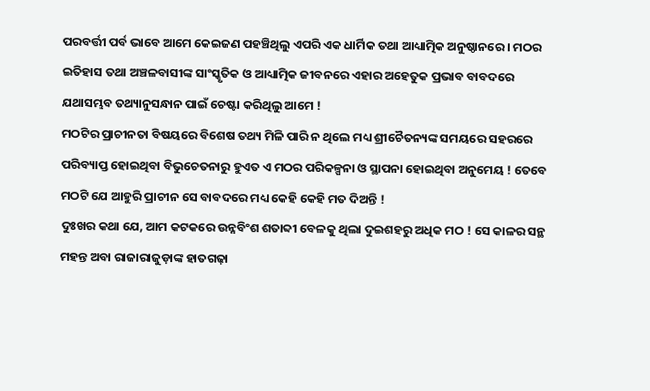ପରବର୍ତ୍ତୀ ପର୍ବ ଭାବେ ଆମେ କେଇଜଣ ପହଞ୍ଚିଥିଲୁ ଏପରି ଏକ ଧାର୍ମିକ ତଥା ଆଧ୍ୟାତ୍ମିକ ଅନୁଷ୍ଠାନରେ । ମଠର ଇତିହାସ ତଥା ଅଞ୍ଚଳବାସୀଙ୍କ ସାଂସ୍କୃତିକ ଓ ଆଧ୍ୟାତ୍ମିକ ଜୀବନରେ ଏହାର ଅହେତୁକ ପ୍ରଭାବ ବାବଦରେ ଯଥାସମ୍ଭବ ତଥ୍ୟାନୁସନ୍ଧାନ ପାଇଁ ଚେଷ୍ଟା କରିଥିଲୁ ଆମେ !
ମଠଟିର ପ୍ରାଚୀନତା ବିଷୟରେ ବିଶେଷ ତଥ୍ୟ ମିଳି ପାରି ନ ଥିଲେ ମଧ୍ୟ ଶ୍ରୀଚୈତନ୍ୟଙ୍କ ସମୟରେ ସହରରେ ପରିବ୍ୟାପ୍ତ ହୋଇଥିବା ବିଭୁଚେତନାରୁ ହୁଏତ ଏ ମଠର ପରିକଳ୍ପନା ଓ ସ୍ଥାପନା ହୋଇଥିବା ଅନୁମେୟ ! ତେବେ ମଠଟି ଯେ ଆହୁରି ପ୍ରାଚୀନ ସେ ବାବଦରେ ମଧ୍ୟ କେହି କେହି ମତ ଦିଅନ୍ତି !
ଦୁଃଖର କଥା ଯେ, ଆମ କଟକରେ ଉନ୍ନବିଂଶ ଶତାବ୍ଦୀ ବେଳକୁ ଥିଲା ଦୁଇଶହରୁ ଅଧିକ ମଠ ! ସେ କାଳର ସନ୍ଥ ମହନ୍ତ ଅବା ରାଜାରାଜୁଡ଼ାଙ୍କ ହାତଗଢ଼ା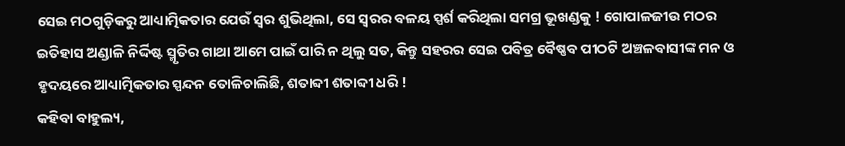ସେଇ ମଠଗୁଡ଼ିକରୁ ଆଧ୍ୟାତ୍ମିକତାର ଯେଉଁ ସ୍ବର ଶୁଭିଥିଲା, ସେ ସ୍ବରର ବଳୟ ସ୍ପର୍ଶ କରିଥିଲା ସମଗ୍ର ଭୂଖଣ୍ଡକୁ ! ଗୋପାଳଜୀଉ ମଠର ଇତିହାସ ଅଣ୍ଡାଳି ନିର୍ଦ୍ଦିଷ୍ଟ ସ୍ମୃତିର ଗାଥା ଆମେ ପାଇଁ ପାରି ନ ଥିଲୁ ସତ, କିନ୍ତୁ ସହରର ସେଇ ପବିତ୍ର ବୈଷ୍ଣବ ପୀଠଟି ଅଞ୍ଚଳବାସୀଙ୍କ ମନ ଓ ହୃଦୟରେ ଆଧ୍ୟାତ୍ମିକତାର ସ୍ପନ୍ଦନ ତୋଳିଚାଲିଛି, ଶତାବ୍ଦୀ ଶତାବ୍ଦୀ ଧରି !
କହିବା ବାହୁଲ୍ୟ,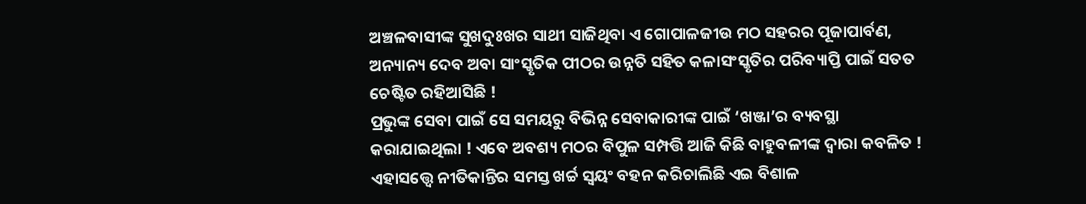ଅଞ୍ଚଳବାସୀଙ୍କ ସୁଖଦୁଃଖର ସାଥୀ ସାଜିଥିବା ଏ ଗୋପାଳଜୀଉ ମଠ ସହରର ପୂଜାପାର୍ବଣ, ଅନ୍ୟାନ୍ୟ ଦେବ ଅବା ସାଂସ୍କୃତିକ ପୀଠର ଉନ୍ନତି ସହିତ କଳାସଂସ୍କୃତିର ପରିବ୍ୟାପ୍ତି ପାଇଁ ସତତ ଚେଷ୍ଟିତ ରହିଆସିଛି !
ପ୍ରଭୁଙ୍କ ସେବା ପାଇଁ ସେ ସମୟରୁ ବିଭିନ୍ନ ସେବାକାରୀଙ୍କ ପାଇଁ ‘ଖଞ୍ଜା’ର ବ୍ୟବସ୍ଥା କରାଯାଇଥିଲା ! ଏବେ ଅବଶ୍ୟ ମଠର ବିପୁଳ ସମ୍ପତ୍ତି ଆଜି କିଛି ବାହୁବଳୀଙ୍କ ଦ୍ଵାରା କବଳିତ ! ଏହାସତ୍ତ୍ୱେ ନୀତିକାନ୍ତିର ସମସ୍ତ ଖର୍ଚ୍ଚ ସ୍ବୟଂ ବହନ କରିଚାଲିଛି ଏଇ ବିଶାଳ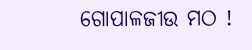ଗୋପାଳଜୀଉ ମଠ !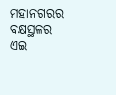ମହାନଗରର ବକ୍ଷସ୍ଥଳର ଏଇ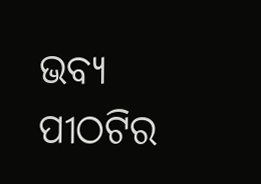ଭବ୍ୟ ପୀଠଟିର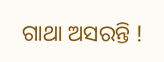ଗାଥା ଅସରନ୍ତି !